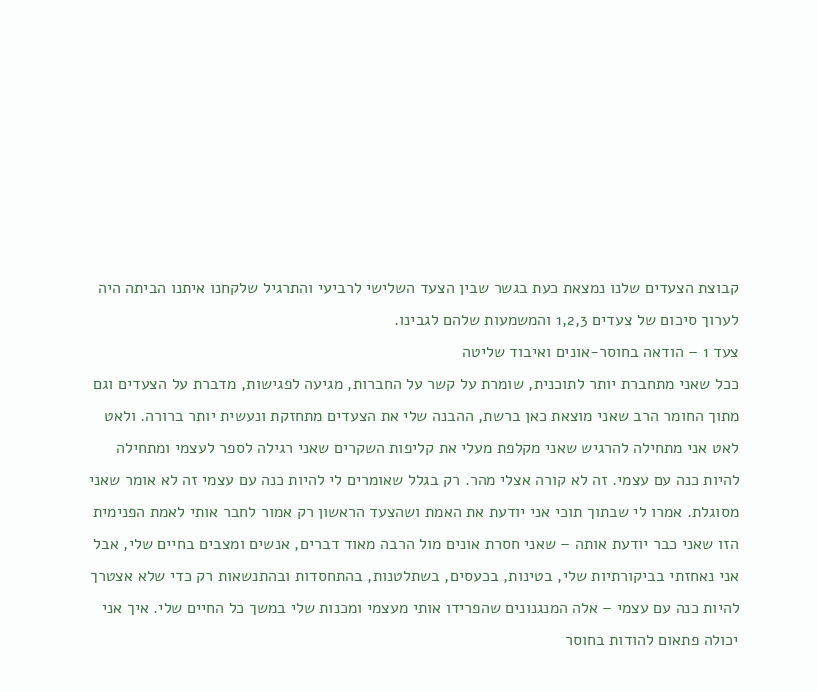קבוצת הצעדים שלנו נמצאת כעת בגשר שבין הצעד השלישי לרביעי והתרגיל שלקחנו איתנו הביתה היה לערוך סיכום של צעדים 1,2,3 והמשמעות שלהם לגבינו.
צעד 1 – הודאה בחוסר-אונים ואיבוד שליטה
ככל שאני מתחברת יותר לתוכנית, שומרת על קשר על החברות, מגיעה לפגישות, מדברת על הצעדים וגם מתוך החומר הרב שאני מוצאת כאן ברשת, ההבנה שלי את הצעדים מתחזקת ונעשית יותר ברורה. ולאט לאט אני מתחילה להרגיש שאני מקלפת מעלי את קליפות השקרים שאני רגילה לספר לעצמי ומתחילה להיות כנה עם עצמי. זה לא קורה אצלי מהר. רק בגלל שאומרים לי להיות כנה עם עצמי זה לא אומר שאני מסוגלת. אמרו לי שבתוך תוכי אני יודעת את האמת ושהצעד הראשון רק אמור לחבר אותי לאמת הפנימית הזו שאני כבר יודעת אותה – שאני חסרת אונים מול הרבה מאוד דברים, אנשים ומצבים בחיים שלי, אבל אני נאחזתי בביקורתיות שלי, בטינות, בכעסים, בשתלטנות, בהתחסדות ובהתנשאות רק כדי שלא אצטרך להיות כנה עם עצמי – אלה המנגנונים שהפרידו אותי מעצמי ומכנות שלי במשך כל החיים שלי. איך אני יכולה פתאום להודות בחוסר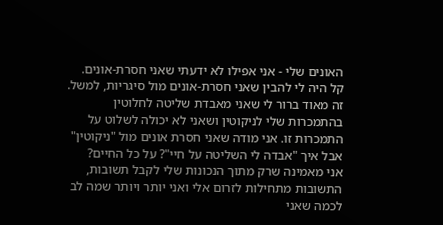האונים שלי - אני אפילו לא ידעתי שאני חסרת-אונים.
קל היה לי להבין שאני חסרת-אונים מול סיגריות, למשל. זה מאוד ברור לי שאני מאבדת שליטה לחלוטין בהתמכרות שלי לניקוטין ושאני לא יכולה לשלוט על התמכרות זו. אני מודה שאני חסרת אונים מול "ניקוטין" אבל איך "אבדה לי השליטה על חיי"? על כל החיים?
אני מאמינה שרק מתוך הנכונות שלי לקבל תשובות, התשובות מתחילות לזרום אלי ואני יותר ויותר שמה לב לכמה שאני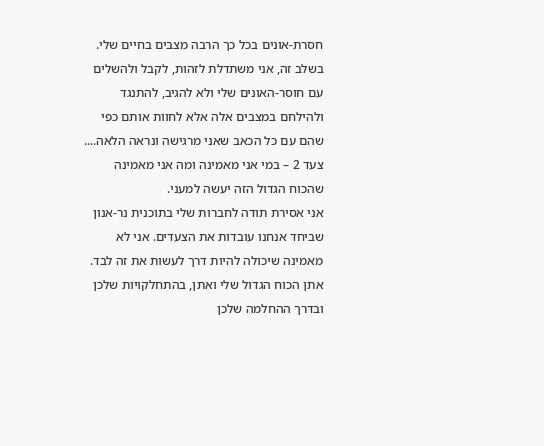חסרת-אונים בכל כך הרבה מצבים בחיים שלי. בשלב זה, אני משתדלת לזהות, לקבל ולהשלים עם חוסר-האונים שלי ולא להגיב, להתנגד ולהילחם במצבים אלה אלא לחוות אותם כפי שהם עם כל הכאב שאני מרגישה ונראה הלאה....
צעד 2 – במי אני מאמינה ומה אני מאמינה שהכוח הגדול הזה יעשה למעני.
אני אסירת תודה לחברות שלי בתוכנית נר-אנון שביחד אנחנו עובדות את הצעדים. אני לא מאמינה שיכולה להיות דרך לעשות את זה לבד. אתן הכוח הגדול שלי ואתן, בהתחלקויות שלכן ובדרך ההחלמה שלכן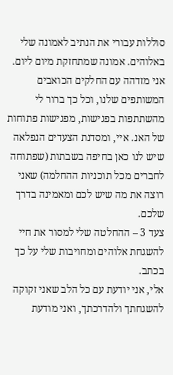סוללות עבורי את הנתיב לאמונה שלי באלוהים. אמונה שמתחזקת מיום ליום. אני מזדהה עם החלקים הכואבים המשותפים שלנו, וכל כך ברור לי מהשתתפות בפגישות, מפגישות פתוחות של האנ. איי, ומסדנת הצעדים הנפלאה שיש לנו כאן בחיפה בשבתות (שפתוחה לחברים מכל תוכניות ההחלמה) שאני רוצה את מה שיש לכם ומאמינה בדרך שלכם.
צעד 3 – ההחלטה שלי למסור את חיי להשגחת אלוהים ומחויבות שלי על כך בכתב.
אלי, אני יודעת עם כל הלב שאני זקוקה להשגחתך ולהדרכתך, ואני מודעת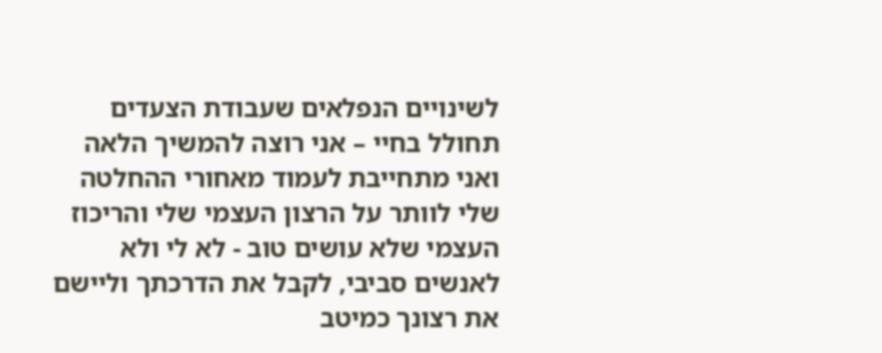לשינויים הנפלאים שעבודת הצעדים תחולל בחיי – אני רוצה להמשיך הלאה ואני מתחייבת לעמוד מאחורי ההחלטה שלי לוותר על הרצון העצמי שלי והריכוז העצמי שלא עושים טוב - לא לי ולא לאנשים סביבי, לקבל את הדרכתך וליישם את רצונך כמיטב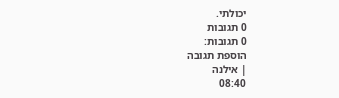יכולתי.
0 תגובות
0 תגובות:
הוספת תגובה
| אילנה
08:40